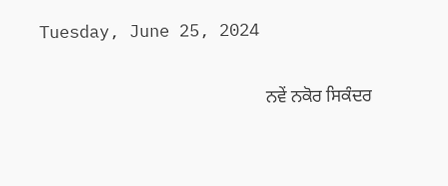Tuesday, June 25, 2024

                                                   ਨਵੇਂ ਨਕੋਰ ਸਿਕੰਦਰ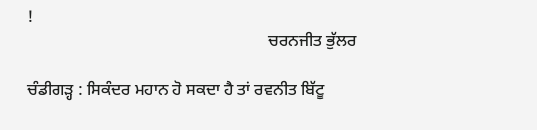!
                                                          ਚਰਨਜੀਤ ਭੁੱਲਰ

ਚੰਡੀਗੜ੍ਹ : ਸਿਕੰਦਰ ਮਹਾਨ ਹੋ ਸਕਦਾ ਹੈ ਤਾਂ ਰਵਨੀਤ ਬਿੱਟੂ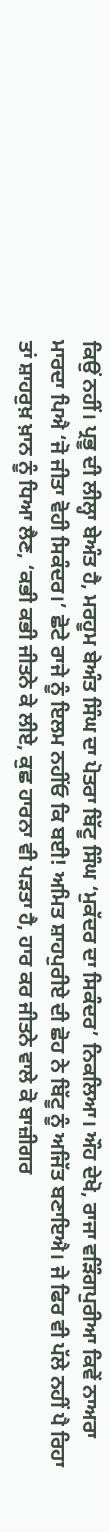ਕਿਉਂ ਨਹੀਂ। ਪ੍ਰਭੂ ਦੀ ਲੀਲ੍ਹਾ ਬੇਅੰਤ ਹੈ, ਮਰਹੂਮ ਬੇਅੰਤ ਸਿੰਘ ਦਾ ਪੋਤਰਾ ਬਿੱਟੂ ਸਿੰਘ ‘ਮੁਕੱਦਰ ਦਾ ਸਿਕੰਦਰ’ ਨਿਕਲਿਆ। ਔਹ ਦੇਖੋ, ਰਾਜਾ ਵੜਿੰਗਪੁਰੀਆ ਕਿਵੇਂ ਨਾਅਰਾ ਮਾਰਦਾ ਪਿਐ ‘ਜੋ ਜੀਤਾ ਵੋਹੀ ਸਿਕੰਦਰ।’ ਛੋਟੇ ਰਾਜੇ ਨੂੰ ਇਲਮ ਨਹੀਂਓ ਕਿ ਬਈ! ਅਮਿਤ ਸ਼ਾਹਪੁਰੀਏ ਦੀ ਛੋਹ ਨੇ ਬਿੱਟੂ ਨੂੰ ਅਜਿੱਤ ਬਣਾਇਐ। ਜੇ ਫਿਰ ਵੀ ਪੱਲੇ ਨਹੀਂ ਪੈ ਰਿਹਾ ਤਾਂ ਸ਼ਾਹਰੁਖ਼ ਖ਼ਾਨ ਨੂੰ ਧਿਆ ਲੈਣ, ‘ਕਭੀ ਕਭੀ ਜੀਤਨੇ ਕੇ ਲੀਏ, ਕੁਛ ਹਾਰਨਾ ਵੀ ਪੜਤਾ ਹੈ, ਹਾਰ ਕਰ ਜੀਤਨੇ ਵਾਲੇ ਕੋ ਬਾਜ਼ੀਗਰ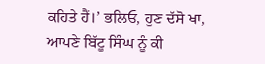ਕਹਿਤੇ ਹੈਂ।’ ਭਲਿਓ, ਹੁਣ ਦੱਸੋ ਖਾ, ਆਪਣੇ ਬਿੱਟੂ ਸਿੰਘ ਨੂੰ ਕੀ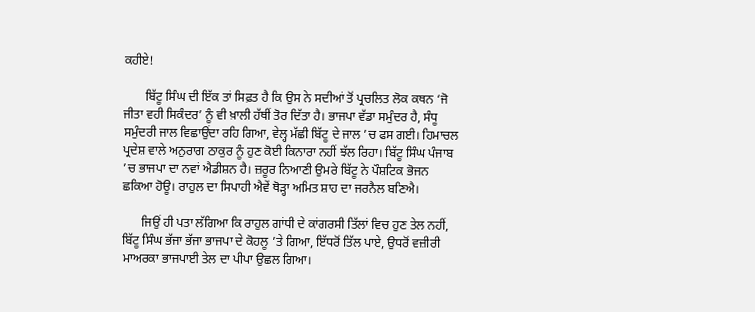ਕਹੀਏ!

       ਬਿੱਟੂ ਸਿੰਘ ਦੀ ਇੱਕ ਤਾਂ ਸਿਫ਼ਤ ਹੈ ਕਿ ਉਸ ਨੇ ਸਦੀਆਂ ਤੋਂ ਪ੍ਰਚਲਿਤ ਲੋਕ ਕਥਨ ‘ਜੋ ਜੀਤਾ ਵਹੀ ਸਿਕੰਦਰ’ ਨੂੰ ਵੀ ਖ਼ਾਲੀ ਹੱਥੀਂ ਤੋਰ ਦਿੱਤਾ ਹੈ। ਭਾਜਪਾ ਵੱਡਾ ਸਮੁੰਦਰ ਹੈ, ਸੰਧੂ ਸਮੁੰਦਰੀ ਜਾਲ ਵਿਛਾਉਂਦਾ ਰਹਿ ਗਿਆ, ਵੇਲ੍ਹ ਮੱਛੀ ਬਿੱਟੂ ਦੇ ਜਾਲ ’ਚ ਫਸ ਗਈ। ਹਿਮਾਚਲ ਪ੍ਰਦੇਸ਼ ਵਾਲੇ ਅਨੁਰਾਗ ਠਾਕੁਰ ਨੂੰ ਹੁਣ ਕੋਈ ਕਿਨਾਰਾ ਨਹੀਂ ਝੱਲ ਰਿਹਾ। ਬਿੱਟੂ ਸਿੰਘ ਪੰਜਾਬ ’ਚ ਭਾਜਪਾ ਦਾ ਨਵਾਂ ਐਡੀਸ਼ਨ ਹੈ। ਜ਼ਰੂਰ ਨਿਆਣੀ ਉਮਰੇ ਬਿੱਟੂ ਨੇ ਪੌਸ਼ਟਿਕ ਭੋਜਨ ਛਕਿਆ ਹੋਊ। ਰਾਹੁਲ ਦਾ ਸਿਪਾਹੀ ਐਵੇਂ ਥੋੜ੍ਹਾ ਅਮਿਤ ਸ਼ਾਹ ਦਾ ਜਰਨੈਲ ਬਣਿਐ।

      ਜਿਉਂ ਹੀ ਪਤਾ ਲੱਗਿਆ ਕਿ ਰਾਹੁਲ ਗਾਂਧੀ ਦੇ ਕਾਂਗਰਸੀ ਤਿੱਲਾਂ ਵਿਚ ਹੁਣ ਤੇਲ ਨਹੀਂ, ਬਿੱਟੂ ਸਿੰਘ ਭੱਜਾ ਭੱਜਾ ਭਾਜਪਾ ਦੇ ਕੋਹਲੂ ’ਤੇ ਗਿਆ, ਇੱਧਰੋਂ ਤਿੱਲ ਪਾਏ, ਉਧਰੋਂ ਵਜ਼ੀਰੀ ਮਾਅਰਕਾ ਭਾਜਪਾਈ ਤੇਲ ਦਾ ਪੀਪਾ ਉਛਲ ਗਿਆ।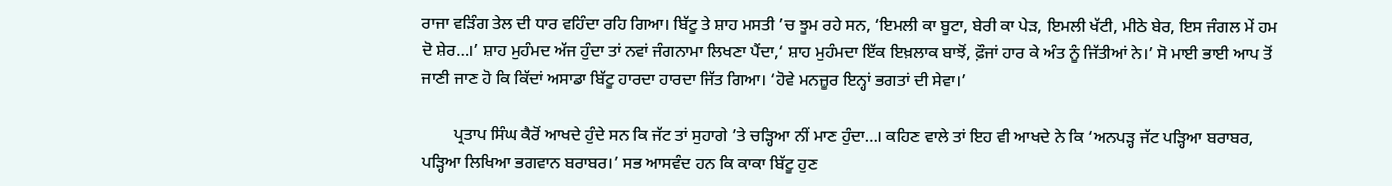ਰਾਜਾ ਵੜਿੰਗ ਤੇਲ ਦੀ ਧਾਰ ਵਹਿੰਦਾ ਰਹਿ ਗਿਆ। ਬਿੱਟੂ ਤੇ ਸ਼ਾਹ ਮਸਤੀ ’ਚ ਝੂਮ ਰਹੇ ਸਨ, ‘ਇਮਲੀ ਕਾ ਬੂਟਾ, ਬੇਰੀ ਕਾ ਪੇੜ, ਇਮਲੀ ਖੱਟੀ, ਮੀਠੇ ਬੇਰ, ਇਸ ਜੰਗਲ ਮੇਂ ਹਮ ਦੋ ਸ਼ੇਰ…।’ ਸ਼ਾਹ ਮੁਹੰਮਦ ਅੱਜ ਹੁੰਦਾ ਤਾਂ ਨਵਾਂ ਜੰਗਨਾਮਾ ਲਿਖਣਾ ਪੈਂਦਾ,‘ ਸ਼ਾਹ ਮੁਹੰਮਦਾ ਇੱਕ ਇਖ਼ਲਾਕ ਬਾਝੋਂ, ਫ਼ੌਜਾਂ ਹਾਰ ਕੇ ਅੰਤ ਨੂੰ ਜਿੱਤੀਆਂ ਨੇ।’ ਸੋ ਮਾਈ ਭਾਈ ਆਪ ਤੋਂ ਜਾਣੀ ਜਾਣ ਹੋ ਕਿ ਕਿੱਦਾਂ ਅਸਾਡਾ ਬਿੱਟੂ ਹਾਰਦਾ ਹਾਰਦਾ ਜਿੱਤ ਗਿਆ। ‘ਹੋਵੇ ਮਨਜ਼ੂਰ ਇਨ੍ਹਾਂ ਭਗਤਾਂ ਦੀ ਸੇਵਾ।’

        ਪ੍ਰਤਾਪ ਸਿੰਘ ਕੈਰੋਂ ਆਖਦੇ ਹੁੰਦੇ ਸਨ ਕਿ ਜੱਟ ਤਾਂ ਸੁਹਾਗੇ ’ਤੇ ਚੜ੍ਹਿਆ ਨੀਂ ਮਾਣ ਹੁੰਦਾ…। ਕਹਿਣ ਵਾਲੇ ਤਾਂ ਇਹ ਵੀ ਆਖਦੇ ਨੇ ਕਿ ‘ਅਨਪੜ੍ਹ ਜੱਟ ਪੜ੍ਹਿਆ ਬਰਾਬਰ, ਪੜ੍ਹਿਆ ਲਿਖਿਆ ਭਗਵਾਨ ਬਰਾਬਰ।’ ਸਭ ਆਸਵੰਦ ਹਨ ਕਿ ਕਾਕਾ ਬਿੱਟੂ ਹੁਣ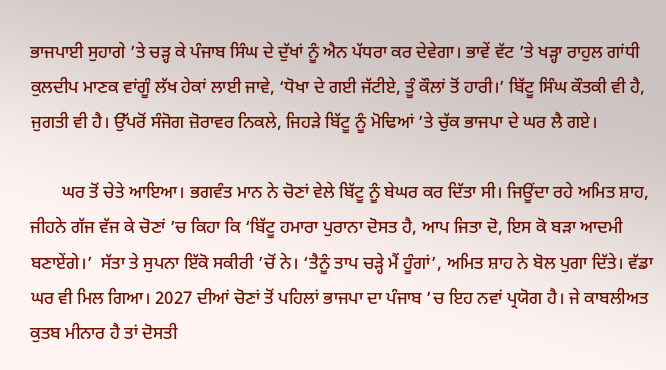ਭਾਜਪਾਈ ਸੁਹਾਗੇ ’ਤੇ ਚੜ੍ਹ ਕੇ ਪੰਜਾਬ ਸਿੰਘ ਦੇ ਦੁੱਖਾਂ ਨੂੰ ਐਨ ਪੱਧਰਾ ਕਰ ਦੇਵੇਗਾ। ਭਾਵੇਂ ਵੱਟ ’ਤੇ ਖੜ੍ਹਾ ਰਾਹੁਲ ਗਾਂਧੀ ਕੁਲਦੀਪ ਮਾਣਕ ਵਾਂਗੂੰ ਲੱਖ ਹੇਕਾਂ ਲਾਈ ਜਾਵੇ, ‘ਧੋਖਾ ਦੇ ਗਈ ਜੱਟੀਏ, ਤੂੰ ਕੌਲਾਂ ਤੋਂ ਹਾਰੀ।’ ਬਿੱਟੂ ਸਿੰਘ ਕੌਤਕੀ ਵੀ ਹੈ, ਜੁਗਤੀ ਵੀ ਹੈ। ਉੱਪਰੋਂ ਸੰਜੋਗ ਜ਼ੋਰਾਵਰ ਨਿਕਲੇ, ਜਿਹੜੇ ਬਿੱਟੂ ਨੂੰ ਮੋਢਿਆਂ ’ਤੇ ਚੁੱਕ ਭਾਜਪਾ ਦੇ ਘਰ ਲੈ ਗਏ।

       ਘਰ ਤੋਂ ਚੇਤੇ ਆਇਆ। ਭਗਵੰਤ ਮਾਨ ਨੇ ਚੋਣਾਂ ਵੇਲੇ ਬਿੱਟੂ ਨੂੰ ਬੇਘਰ ਕਰ ਦਿੱਤਾ ਸੀ। ਜਿਊਂਦਾ ਰਹੇ ਅਮਿਤ ਸ਼ਾਹ, ਜੀਹਨੇ ਗੱਜ ਵੱਜ ਕੇ ਚੋਣਾਂ ’ਚ ਕਿਹਾ ਕਿ ‘ਬਿੱਟੂ ਹਮਾਰਾ ਪੁਰਾਨਾ ਦੋਸਤ ਹੈ, ਆਪ ਜਿਤਾ ਦੋ, ਇਸ ਕੋ ਬੜਾ ਆਦਮੀ ਬਣਾਏਂਗੇ।’  ਸੱਤਾ ਤੇ ਸੁਪਨਾ ਇੱਕੋ ਸਕੀਰੀ ’ਚੋਂ ਨੇ। ‘ਤੈਨੂੰ ਤਾਪ ਚੜ੍ਹੇ ਮੈਂ ਹੂੰਗਾਂ’, ਅਮਿਤ ਸ਼ਾਹ ਨੇ ਬੋਲ ਪੁਗਾ ਦਿੱਤੇ। ਵੱਡਾ ਘਰ ਵੀ ਮਿਲ ਗਿਆ। 2027 ਦੀਆਂ ਚੋਣਾਂ ਤੋਂ ਪਹਿਲਾਂ ਭਾਜਪਾ ਦਾ ਪੰਜਾਬ ’ਚ ਇਹ ਨਵਾਂ ਪ੍ਰਯੋਗ ਹੈ। ਜੇ ਕਾਬਲੀਅਤ ਕੁਤਬ ਮੀਨਾਰ ਹੈ ਤਾਂ ਦੋਸਤੀ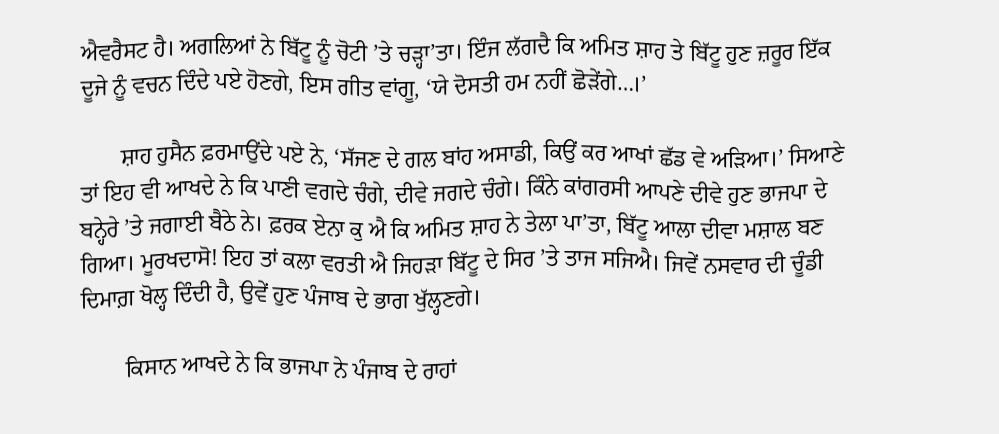ਐਵਰੈਸਟ ਹੈ। ਅਗਲਿਆਂ ਨੇ ਬਿੱਟੂ ਨੂੰ ਚੋਟੀ ’ਤੇ ਚੜ੍ਹਾ’ਤਾ। ਇੰਜ ਲੱਗਦੈ ਕਿ ਅਮਿਤ ਸ਼ਾਹ ਤੇ ਬਿੱਟੂ ਹੁਣ ਜ਼ਰੂਰ ਇੱਕ ਦੂਜੇ ਨੂੰ ਵਚਨ ਦਿੰਦੇ ਪਏ ਹੋਣਗੇ, ਇਸ ਗੀਤ ਵਾਂਗੂ, ‘ਯੇ ਦੋਸਤੀ ਹਮ ਨਹੀਂ ਛੋੜੇਂਗੇ…।’

       ਸ਼ਾਹ ਹੁਸੈਨ ਫ਼ਰਮਾਉਂਦੇ ਪਏ ਨੇ, ‘ਸੱਜਣ ਦੇ ਗਲ ਬਾਂਹ ਅਸਾਡੀ, ਕਿਉਂ ਕਰ ਆਖਾਂ ਛੱਡ ਵੇ ਅੜਿਆ।’ ਸਿਆਣੇ ਤਾਂ ਇਹ ਵੀ ਆਖਦੇ ਨੇ ਕਿ ਪਾਣੀ ਵਗਦੇ ਚੰਗੇ, ਦੀਵੇ ਜਗਦੇ ਚੰਗੇ। ਕਿੰਨੇ ਕਾਂਗਰਸੀ ਆਪਣੇ ਦੀਵੇ ਹੁਣ ਭਾਜਪਾ ਦੇ ਬਨ੍ਹੇਰੇ ’ਤੇ ਜਗਾਈ ਬੈਠੇ ਨੇ। ਫ਼ਰਕ ਏਨਾ ਕੁ ਐ ਕਿ ਅਮਿਤ ਸ਼ਾਹ ਨੇ ਤੇਲਾ ਪਾ’ਤਾ, ਬਿੱਟੂ ਆਲਾ ਦੀਵਾ ਮਸ਼ਾਲ ਬਣ ਗਿਆ। ਮੂਰਖਦਾਸੋ! ਇਹ ਤਾਂ ਕਲਾ ਵਰਤੀ ਐ ਜਿਹੜਾ ਬਿੱਟੂ ਦੇ ਸਿਰ ’ਤੇ ਤਾਜ ਸਜਿਐ। ਜਿਵੇਂ ਨਸਵਾਰ ਦੀ ਚੂੰਡੀ ਦਿਮਾਗ਼ ਖੋਲ੍ਹ ਦਿੰਦੀ ਹੈ, ਉਵੇਂ ਹੁਣ ਪੰਜਾਬ ਦੇ ਭਾਗ ਖੁੱਲ੍ਹਣਗੇ।

        ਕਿਸਾਨ ਆਖਦੇ ਨੇ ਕਿ ਭਾਜਪਾ ਨੇ ਪੰਜਾਬ ਦੇ ਰਾਹਾਂ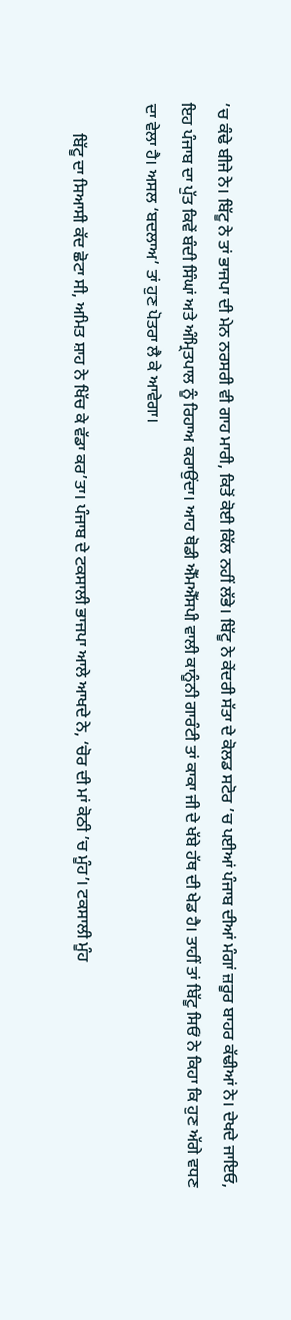’ਚ ਕੰਢੇ ਬੀਜੇ ਨੇ। ਬਿੱਟੂ ਨੇ ਤਾਂ ਭਾਜਪਾ ਦੀ ਮੇਨ ਨਰਸਰੀ ਵੀ ਗਾਹ ਮਾਰੀ, ਕਿਤੋਂ ਕੋਈ ਕਿੱਲ ਨਹੀਂ ਲੱਭੇ। ਬਿੱਟੂ ਨੇ ਕੇਂਦਰੀ ਸੱਤਾ ਦੇ ਕੋਲਡ ਸਟੋਰ ’ਚ ਪਈਆਂ ਪੰਜਾਬ ਦੀਆਂ ਮੰਗਾਂ ਜ਼ਰੂਰ ਬਾਹਰ ਕੱਢੀਆਂ ਨੇ। ਦੇਖਦੇ ਜਾਇਓ, ਇਹ ਪੰਜਾਬ ਦਾ ਪੁੱਤ ਕਿਵੇਂ ਬੰਦੀ ਸਿੰਘਾਂ ਅਤੇ ਅੰਮ੍ਰਿਤਪਾਲ ਨੂੰ ਰਿਹਾਅ ਕਰਾਉਂਦਾ। ਆਹ ਥੋਡੀ ਐੱਮਐੱਸਪੀ ਵਾਲੀ ਕਾਨੂੰਨੀ ਗਾਰੰਟੀ ਤਾਂ ਕਾਕਾ ਜੀ ਦੇ ਖੱਬੇ ਹੱਥ ਦੀ ਖੇਡ ਹੈ। ਤਾਹੀਂ ਤਾਂ ਬਿੱਟੂ ਸਿਓਂ ਨੇ ਕਿਹਾ ਕਿ ਹੁਣ ਅੱਗੇ ਵਧਣ ਦਾ ਵੇਲਾ ਹੈ। ਅਸਲ ‘ਬਦਲਾਅ’ ਤਾਂ ਹੁਣ ਪੋਤਰਾ ਲੈ ਕੇ ਆਵੇਗਾ।

       ਬਿੱਟੂ ਦਾ ਸਿਆਸੀ ਕੱਦ ਛੋਟਾ ਸੀ, ਅਮਿਤ ਸ਼ਾਹ ਨੇ ਖਿੱਚ ਕੇ ਵੱਡਾ ਕਰ’ਤਾ। ਪੰਜਾਬ ਦੇ ਟਕਸਾਲੀ ਭਾਜਪਾ ਆਲੇ ਆਖਦੇ ਨੇ, ‘ਚੋਰ ਦੀ ਮਾਂ ਕੋਠੀ ’ਚ ਮੂੰਹ’। ਟਕਸਾਲੀ ਮੂੰਹ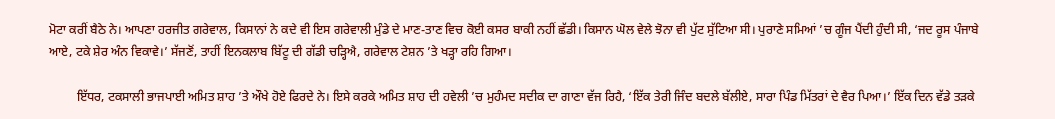ਮੋਟਾ ਕਰੀਂ ਬੈਠੇ ਨੇ। ਆਪਣਾ ਹਰਜੀਤ ਗਰੇਵਾਲ, ਕਿਸਾਨਾਂ ਨੇ ਕਦੇ ਵੀ ਇਸ ਗਰੇਵਾਲੀ ਮੁੰਡੇ ਦੇ ਮਾਣ-ਤਾਣ ਵਿਚ ਕੋਈ ਕਸਰ ਬਾਕੀ ਨਹੀਂ ਛੱਡੀ। ਕਿਸਾਨ ਘੋਲ ਵੇਲੇ ਝੋਨਾ ਵੀ ਪੁੱਟ ਸੁੱਟਿਆ ਸੀ। ਪੁਰਾਣੇ ਸਮਿਆਂ ’ਚ ਗੂੰਜ ਪੈਂਦੀ ਹੁੰਦੀ ਸੀ, ‘ਜਦ ਰੂਸ ਪੰਜਾਬੇ ਆਏ, ਟਕੇ ਸ਼ੇਰ ਅੰਨ ਵਿਕਾਵੇ।’ ਸੱਜਣੋਂ, ਤਾਹੀਂ ਇਨਕਲਾਬ ਬਿੱਟੂ ਦੀ ਗੱਡੀ ਚੜ੍ਹਿਐ, ਗਰੇਵਾਲ ਟੇਸ਼ਨ ’ਤੇ ਖੜ੍ਹਾ ਰਹਿ ਗਿਆ।

         ਇੱਧਰ, ਟਕਸਾਲੀ ਭਾਜਪਾਈ ਅਮਿਤ ਸ਼ਾਹ ’ਤੇ ਔਖੇ ਹੋਏ ਫਿਰਦੇ ਨੇ। ਇਸੇ ਕਰਕੇ ਅਮਿਤ ਸ਼ਾਹ ਦੀ ਹਵੇਲੀ ’ਚ ਮੁਹੰਮਦ ਸਦੀਕ ਦਾ ਗਾਣਾ ਵੱਜ ਰਿਹੈ, ‘ਇੱਕ ਤੇਰੀ ਜਿੰਦ ਬਦਲੇ ਬੱਲੀਏ, ਸਾਰਾ ਪਿੰਡ ਮਿੱਤਰਾਂ ਦੇ ਵੈਰ ਪਿਆ।’ ਇੱਕ ਦਿਨ ਵੱਡੇ ਤੜਕੇ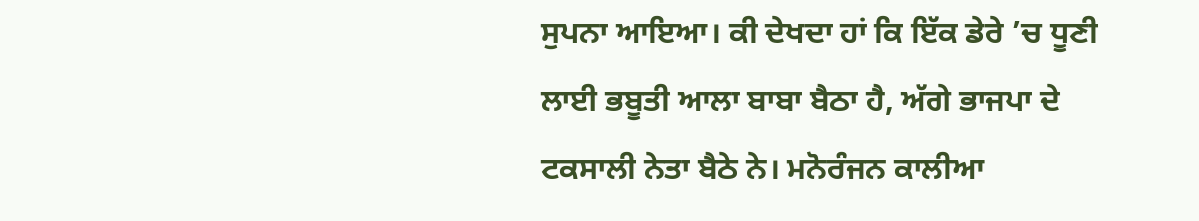ਸੁਪਨਾ ਆਇਆ। ਕੀ ਦੇਖਦਾ ਹਾਂ ਕਿ ਇੱਕ ਡੇਰੇ ’ਚ ਧੂਣੀ ਲਾਈ ਭਬੂਤੀ ਆਲਾ ਬਾਬਾ ਬੈਠਾ ਹੈ, ਅੱਗੇ ਭਾਜਪਾ ਦੇ ਟਕਸਾਲੀ ਨੇਤਾ ਬੈਠੇ ਨੇ। ਮਨੋਰੰਜਨ ਕਾਲੀਆ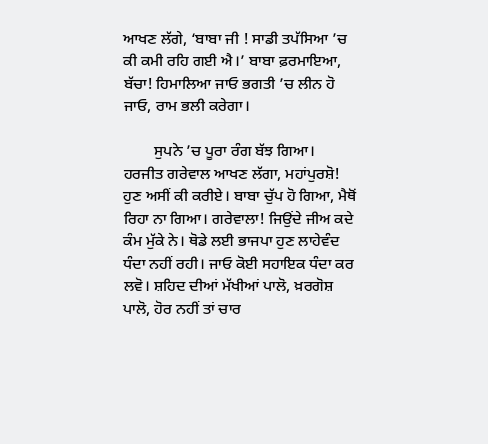ਆਖਣ ਲੱਗੇ, ‘ਬਾਬਾ ਜੀ ! ਸਾਡੀ ਤਪੱਸਿਆ ’ਚ ਕੀ ਕਮੀ ਰਹਿ ਗਈ ਐ।’ ਬਾਬਾ ਫ਼ਰਮਾਇਆ, ਬੱਚਾ! ਹਿਮਾਲਿਆ ਜਾਓ ਭਗਤੀ ’ਚ ਲੀਨ ਹੋ ਜਾਓ, ਰਾਮ ਭਲੀ ਕਰੇਗਾ।

        ਸੁਪਨੇ ’ਚ ਪੂਰਾ ਰੰਗ ਬੱਝ ਗਿਆ। ਹਰਜੀਤ ਗਰੇਵਾਲ ਆਖਣ ਲੱਗਾ, ਮਹਾਂਪੁਰਸ਼ੋ! ਹੁਣ ਅਸੀਂ ਕੀ ਕਰੀਏ। ਬਾਬਾ ਚੁੱਪ ਹੋ ਗਿਆ, ਮੈਥੋਂ ਰਿਹਾ ਨਾ ਗਿਆ। ਗਰੇਵਾਲਾ! ਜਿਉਂਦੇ ਜੀਅ ਕਦੇ ਕੰਮ ਮੁੱਕੇ ਨੇ। ਥੋਡੇ ਲਈ ਭਾਜਪਾ ਹੁਣ ਲਾਹੇਵੰਦ ਧੰਦਾ ਨਹੀਂ ਰਹੀ। ਜਾਓ ਕੋਈ ਸਹਾਇਕ ਧੰਦਾ ਕਰ ਲਵੋ। ਸ਼ਹਿਦ ਦੀਆਂ ਮੱਖੀਆਂ ਪਾਲੋ, ਖ਼ਰਗੋਸ਼ ਪਾਲੋ, ਹੋਰ ਨਹੀਂ ਤਾਂ ਚਾਰ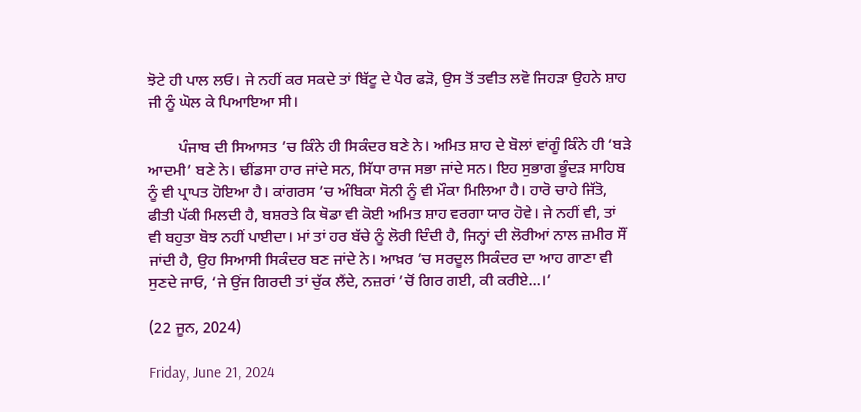ਝੋਟੇ ਹੀ ਪਾਲ ਲਓ। ਜੇ ਨਹੀਂ ਕਰ ਸਕਦੇ ਤਾਂ ਬਿੱਟੂ ਦੇ ਪੈਰ ਫੜੋ, ਉਸ ਤੋਂ ਤਵੀਤ ਲਵੋ ਜਿਹੜਾ ਉਹਨੇ ਸ਼ਾਹ ਜੀ ਨੂੰ ਘੋਲ ਕੇ ਪਿਆਇਆ ਸੀ।

        ਪੰਜਾਬ ਦੀ ਸਿਆਸਤ ’ਚ ਕਿੰਨੇ ਹੀ ਸਿਕੰਦਰ ਬਣੇ ਨੇ। ਅਮਿਤ ਸ਼ਾਹ ਦੇ ਬੋਲਾਂ ਵਾਂਗੂੰ ਕਿੰਨੇ ਹੀ ‘ਬੜੇ ਆਦਮੀ’ ਬਣੇ ਨੇ। ਢੀਂਡਸਾ ਹਾਰ ਜਾਂਦੇ ਸਨ, ਸਿੱਧਾ ਰਾਜ ਸਭਾ ਜਾਂਦੇ ਸਨ। ਇਹ ਸੁਭਾਗ ਭੂੰਦੜ ਸਾਹਿਬ ਨੂੰ ਵੀ ਪ੍ਰਾਪਤ ਹੋਇਆ ਹੈ। ਕਾਂਗਰਸ ’ਚ ਅੰਬਿਕਾ ਸੋਨੀ ਨੂੰ ਵੀ ਮੌਕਾ ਮਿਲਿਆ ਹੈ। ਹਾਰੋ ਚਾਹੇ ਜਿੱਤੋ, ਫੀਤੀ ਪੱਕੀ ਮਿਲਦੀ ਹੈ, ਬਸ਼ਰਤੇ ਕਿ ਥੋਡਾ ਵੀ ਕੋਈ ਅਮਿਤ ਸ਼ਾਹ ਵਰਗਾ ਯਾਰ ਹੋਵੇ। ਜੇ ਨਹੀਂ ਵੀ, ਤਾਂ ਵੀ ਬਹੁਤਾ ਬੋਝ ਨਹੀਂ ਪਾਈਦਾ। ਮਾਂ ਤਾਂ ਹਰ ਬੱਚੇ ਨੂੰ ਲੋਰੀ ਦਿੰਦੀ ਹੈ, ਜਿਨ੍ਹਾਂ ਦੀ ਲੋਰੀਆਂ ਨਾਲ ਜ਼ਮੀਰ ਸੌਂ ਜਾਂਦੀ ਹੈ, ਉਹ ਸਿਆਸੀ ਸਿਕੰਦਰ ਬਣ ਜਾਂਦੇ ਨੇ। ਆਖ਼ਰ ’ਚ ਸਰਦੂਲ ਸਿਕੰਦਰ ਦਾ ਆਹ ਗਾਣਾ ਵੀ ਸੁਣਦੇ ਜਾਓ, ‘ਜੇ ਉਂਜ ਗਿਰਦੀ ਤਾਂ ਚੁੱਕ ਲੈਂਦੇ, ਨਜ਼ਰਾਂ ’ਚੋਂ ਗਿਰ ਗਈ, ਕੀ ਕਰੀਏ…।’

(22 ਜੂਨ, 2024)

Friday, June 21, 2024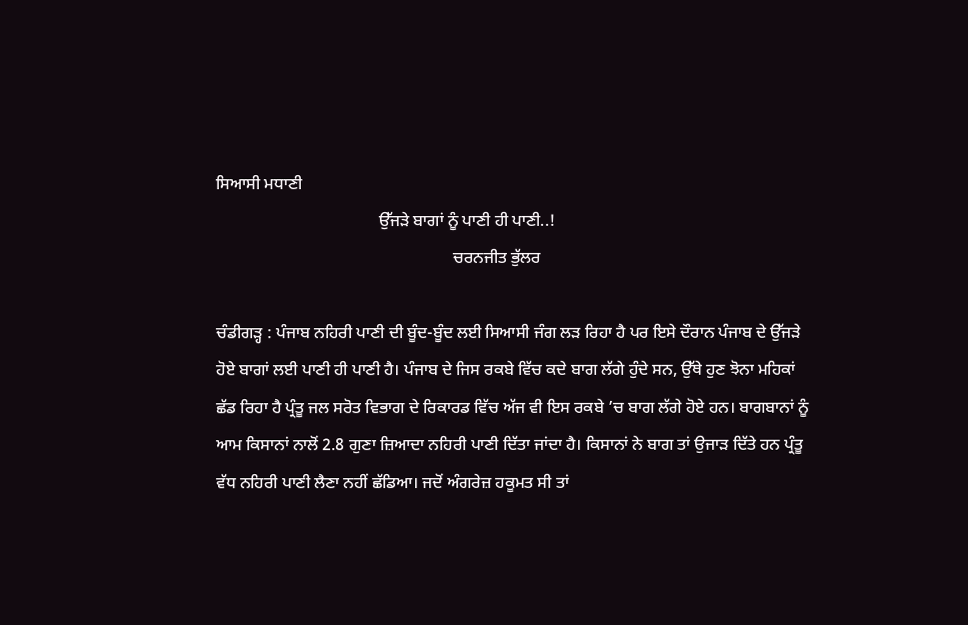ਸਿਆਸੀ ਮਧਾਣੀ
                                       ਉੱਜੜੇ ਬਾਗਾਂ ਨੂੰ ਪਾਣੀ ਹੀ ਪਾਣੀ..!
                                                         ਚਰਨਜੀਤ ਭੁੱਲਰ

ਚੰਡੀਗੜ੍ਹ : ਪੰਜਾਬ ਨਹਿਰੀ ਪਾਣੀ ਦੀ ਬੂੰਦ-ਬੂੰਦ ਲਈ ਸਿਆਸੀ ਜੰਗ ਲੜ ਰਿਹਾ ਹੈ ਪਰ ਇਸੇ ਦੌਰਾਨ ਪੰਜਾਬ ਦੇ ਉੱਜੜੇ ਹੋਏ ਬਾਗਾਂ ਲਈ ਪਾਣੀ ਹੀ ਪਾਣੀ ਹੈ। ਪੰਜਾਬ ਦੇ ਜਿਸ ਰਕਬੇ ਵਿੱਚ ਕਦੇ ਬਾਗ ਲੱਗੇ ਹੁੰਦੇ ਸਨ, ਉੱਥੇ ਹੁਣ ਝੋਨਾ ਮਹਿਕਾਂ ਛੱਡ ਰਿਹਾ ਹੈ ਪ੍ਰੰਤੂ ਜਲ ਸਰੋਤ ਵਿਭਾਗ ਦੇ ਰਿਕਾਰਡ ਵਿੱਚ ਅੱਜ ਵੀ ਇਸ ਰਕਬੇ ’ਚ ਬਾਗ ਲੱਗੇ ਹੋਏ ਹਨ। ਬਾਗਬਾਨਾਂ ਨੂੰ ਆਮ ਕਿਸਾਨਾਂ ਨਾਲੋਂ 2.8 ਗੁਣਾ ਜ਼ਿਆਦਾ ਨਹਿਰੀ ਪਾਣੀ ਦਿੱਤਾ ਜਾਂਦਾ ਹੈ। ਕਿਸਾਨਾਂ ਨੇ ਬਾਗ ਤਾਂ ਉਜਾੜ ਦਿੱਤੇ ਹਨ ਪ੍ਰੰਤੂ ਵੱਧ ਨਹਿਰੀ ਪਾਣੀ ਲੈਣਾ ਨਹੀਂ ਛੱਡਿਆ। ਜਦੋਂ ਅੰਗਰੇਜ਼ ਹਕੂਮਤ ਸੀ ਤਾਂ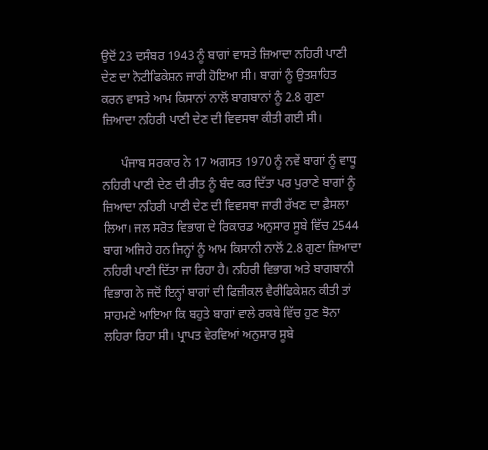ਉਦੋਂ 23 ਦਸੰਬਰ 1943 ਨੂੰ ਬਾਗਾਂ ਵਾਸਤੇ ਜ਼ਿਆਦਾ ਨਹਿਰੀ ਪਾਣੀ ਦੇਣ ਦਾ ਨੋਟੀਫਿਕੇਸ਼ਨ ਜਾਰੀ ਹੋਇਆ ਸੀ। ਬਾਗਾਂ ਨੂੰ ਉਤਸ਼ਾਹਿਤ ਕਰਨ ਵਾਸਤੇ ਆਮ ਕਿਸਾਨਾਂ ਨਾਲੋਂ ਬਾਗਬਾਨਾਂ ਨੂੰ 2.8 ਗੁਣਾ ਜ਼ਿਆਦਾ ਨਹਿਰੀ ਪਾਣੀ ਦੇਣ ਦੀ ਵਿਵਸਥਾ ਕੀਤੀ ਗਈ ਸੀ।

      ਪੰਜਾਬ ਸਰਕਾਰ ਨੇ 17 ਅਗਸਤ 1970 ਨੂੰ ਨਵੇਂ ਬਾਗਾਂ ਨੂੰ ਵਾਧੂ ਨਹਿਰੀ ਪਾਣੀ ਦੇਣ ਦੀ ਰੀਤ ਨੂੰ ਬੰਦ ਕਰ ਦਿੱਤਾ ਪਰ ਪੁਰਾਣੇ ਬਾਗਾਂ ਨੂੰ ਜ਼ਿਆਦਾ ਨਹਿਰੀ ਪਾਣੀ ਦੇਣ ਦੀ ਵਿਵਸਥਾ ਜਾਰੀ ਰੱਖਣ ਦਾ ਫ਼ੈਸਲਾ ਲਿਆ। ਜਲ ਸਰੋਤ ਵਿਭਾਗ ਦੇ ਰਿਕਾਰਡ ਅਨੁਸਾਰ ਸੂਬੇ ਵਿੱਚ 2544 ਬਾਗ ਅਜਿਹੇ ਹਨ ਜਿਨ੍ਹਾਂ ਨੂੰ ਆਮ ਕਿਸਾਨੀ ਨਾਲੋਂ 2.8 ਗੁਣਾ ਜ਼ਿਆਦਾ ਨਹਿਰੀ ਪਾਣੀ ਦਿੱਤਾ ਜਾ ਰਿਹਾ ਹੈ। ਨਹਿਰੀ ਵਿਭਾਗ ਅਤੇ ਬਾਗਬਾਨੀ ਵਿਭਾਗ ਨੇ ਜਦੋਂ ਇਨ੍ਹਾਂ ਬਾਗਾਂ ਦੀ ਫਿਜ਼ੀਕਲ ਵੈਰੀਫਿਕੇਸ਼ਨ ਕੀਤੀ ਤਾਂ ਸਾਹਮਣੇ ਆਇਆ ਕਿ ਬਹੁਤੇ ਬਾਗਾਂ ਵਾਲੇ ਰਕਬੇ ਵਿੱਚ ਹੁਣ ਝੋਨਾ ਲਹਿਰਾ ਰਿਹਾ ਸੀ। ਪ੍ਰਾਪਤ ਵੇਰਵਿਆਂ ਅਨੁਸਾਰ ਸੂਬੇ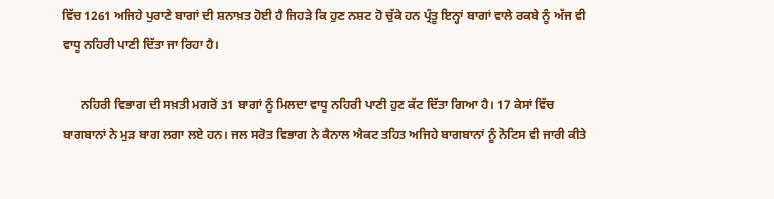ਵਿੱਚ 1261 ਅਜਿਹੇ ਪੁਰਾਣੇ ਬਾਗਾਂ ਦੀ ਸ਼ਨਾਖ਼ਤ ਹੋਈ ਹੈ ਜਿਹੜੇ ਕਿ ਹੁਣ ਨਸ਼ਟ ਹੋ ਚੁੱਕੇ ਹਨ ਪ੍ਰੰਤੂ ਇਨ੍ਹਾਂ ਬਾਗਾਂ ਵਾਲੇ ਰਕਬੇ ਨੂੰ ਅੱਜ ਵੀ ਵਾਧੂ ਨਹਿਰੀ ਪਾਣੀ ਦਿੱਤਾ ਜਾ ਰਿਹਾ ਹੈ।

      ਨਹਿਰੀ ਵਿਭਾਗ ਦੀ ਸਖ਼ਤੀ ਮਗਰੋਂ 31 ਬਾਗਾਂ ਨੂੰ ਮਿਲਦਾ ਵਾਧੂ ਨਹਿਰੀ ਪਾਣੀ ਹੁਣ ਕੱਟ ਦਿੱਤਾ ਗਿਆ ਹੈ। 17 ਕੇਸਾਂ ਵਿੱਚ ਬਾਗਬਾਨਾਂ ਨੇ ਮੁੜ ਬਾਗ ਲਗਾ ਲਏ ਹਨ। ਜਲ ਸਰੋਤ ਵਿਭਾਗ ਨੇ ਕੈਨਾਲ ਐਕਟ ਤਹਿਤ ਅਜਿਹੇ ਬਾਗਬਾਨਾਂ ਨੂੰ ਨੋਟਿਸ ਵੀ ਜਾਰੀ ਕੀਤੇ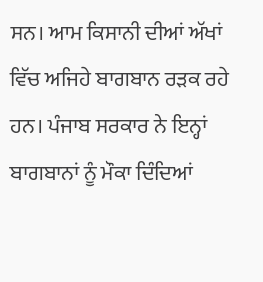ਸਨ। ਆਮ ਕਿਸਾਨੀ ਦੀਆਂ ਅੱਖਾਂ ਵਿੱਚ ਅਜਿਹੇ ਬਾਗਬਾਨ ਰੜਕ ਰਹੇ ਹਨ। ਪੰਜਾਬ ਸਰਕਾਰ ਨੇ ਇਨ੍ਹਾਂ ਬਾਗਬਾਨਾਂ ਨੂੰ ਮੌਕਾ ਦਿੰਦਿਆਂ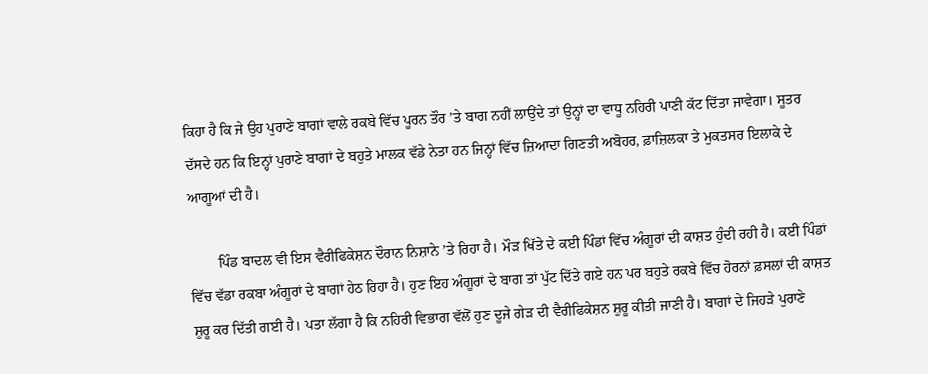ਕਿਹਾ ਹੈ ਕਿ ਜੇ ਉਹ ਪੁਰਾਣੇ ਬਾਗਾਂ ਵਾਲੇ ਰਕਬੇ ਵਿੱਚ ਪੂਰਨ ਤੌਰ ’ਤੇ ਬਾਗ ਨਹੀਂ ਲਾਉਂਦੇ ਤਾਂ ਉਨ੍ਹਾਂ ਦਾ ਵਾਧੂ ਨਹਿਰੀ ਪਾਣੀ ਕੱਟ ਦਿੱਤਾ ਜਾਵੇਗਾ। ਸੂਤਰ ਦੱਸਦੇ ਹਨ ਕਿ ਇਨ੍ਹਾਂ ਪੁਰਾਣੇ ਬਾਗਾਂ ਦੇ ਬਹੁਤੇ ਮਾਲਕ ਵੱਡੇ ਨੇਤਾ ਹਨ ਜਿਨ੍ਹਾਂ ਵਿੱਚ ਜ਼ਿਆਦਾ ਗਿਣਤੀ ਅਬੋਹਰ, ਫ਼ਾਜ਼ਿਲਕਾ ਤੇ ਮੁਕਤਸਰ ਇਲਾਕੇ ਦੇ ਆਗੂਆਂ ਦੀ ਹੈ।

        ਪਿੰਡ ਬਾਦਲ ਵੀ ਇਸ ਵੈਰੀਫਿਕੇਸ਼ਨ ਦੌਰਾਨ ਨਿਸ਼ਾਨੇ ’ਤੇ ਰਿਹਾ ਹੈ। ਮੌੜ ਖਿੱਤੇ ਦੇ ਕਈ ਪਿੰਡਾਂ ਵਿੱਚ ਅੰਗੂਰਾਂ ਦੀ ਕਾਸ਼ਤ ਹੁੰਦੀ ਰਹੀ ਹੈ। ਕਈ ਪਿੰਡਾਂ ਵਿੱਚ ਵੱਡਾ ਰਕਬਾ ਅੰਗੂਰਾਂ ਦੇ ਬਾਗਾਂ ਹੇਠ ਰਿਹਾ ਹੈ। ਹੁਣ ਇਹ ਅੰਗੂਰਾਂ ਦੇ ਬਾਗ ਤਾਂ ਪੁੱਟ ਦਿੱਤੇ ਗਏ ਹਨ ਪਰ ਬਹੁਤੇ ਰਕਬੇ ਵਿੱਚ ਹੋਰਨਾਂ ਫ਼ਸਲਾਂ ਦੀ ਕਾਸ਼ਤ ਸ਼ੁਰੂ ਕਰ ਦਿੱਤੀ ਗਈ ਹੈ। ਪਤਾ ਲੱਗਾ ਹੈ ਕਿ ਨਹਿਰੀ ਵਿਭਾਗ ਵੱਲੋਂ ਹੁਣ ਦੂਜੇ ਗੇੜ ਦੀ ਵੈਰੀਫਿਕੇਸ਼ਨ ਸ਼ੁਰੂ ਕੀਤੀ ਜਾਣੀ ਹੈ। ਬਾਗਾਂ ਦੇ ਜਿਹੜੇ ਪੁਰਾਣੇ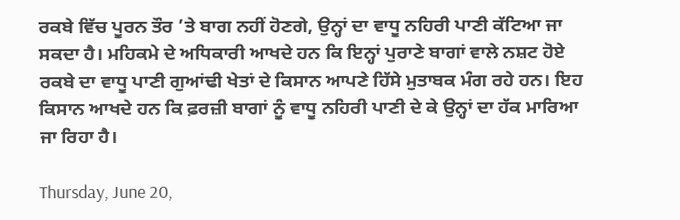ਰਕਬੇ ਵਿੱਚ ਪੂਰਨ ਤੌਰ ’ਤੇ ਬਾਗ ਨਹੀਂ ਹੋਣਗੇ, ਉਨ੍ਹਾਂ ਦਾ ਵਾਧੂ ਨਹਿਰੀ ਪਾਣੀ ਕੱਟਿਆ ਜਾ ਸਕਦਾ ਹੈ। ਮਹਿਕਮੇ ਦੇ ਅਧਿਕਾਰੀ ਆਖਦੇ ਹਨ ਕਿ ਇਨ੍ਹਾਂ ਪੁਰਾਣੇ ਬਾਗਾਂ ਵਾਲੇ ਨਸ਼ਟ ਹੋਏ ਰਕਬੇ ਦਾ ਵਾਧੂ ਪਾਣੀ ਗੁਆਂਢੀ ਖੇਤਾਂ ਦੇ ਕਿਸਾਨ ਆਪਣੇ ਹਿੱਸੇ ਮੁਤਾਬਕ ਮੰਗ ਰਹੇ ਹਨ। ਇਹ ਕਿਸਾਨ ਆਖਦੇ ਹਨ ਕਿ ਫ਼ਰਜ਼ੀ ਬਾਗਾਂ ਨੂੰ ਵਾਧੂ ਨਹਿਰੀ ਪਾਣੀ ਦੇ ਕੇ ਉਨ੍ਹਾਂ ਦਾ ਹੱਕ ਮਾਰਿਆ ਜਾ ਰਿਹਾ ਹੈ।

Thursday, June 20,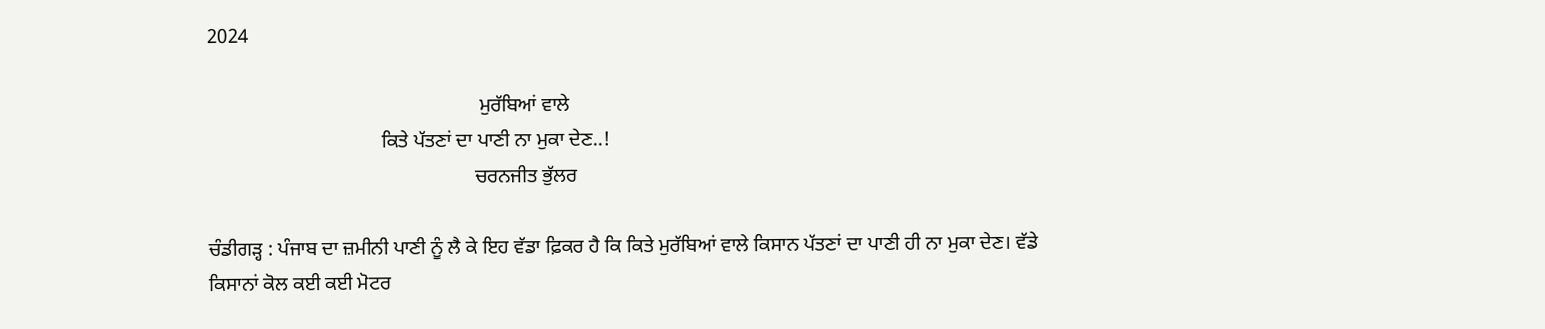2024

                                                       ਮੁਰੱਬਿਆਂ ਵਾਲੇ
                                   ਕਿਤੇ ਪੱਤਣਾਂ ਦਾ ਪਾਣੀ ਨਾ ਮੁਕਾ ਦੇਣ..!
                                                      ਚਰਨਜੀਤ ਭੁੱਲਰ

ਚੰਡੀਗੜ੍ਹ : ਪੰਜਾਬ ਦਾ ਜ਼ਮੀਨੀ ਪਾਣੀ ਨੂੰ ਲੈ ਕੇ ਇਹ ਵੱਡਾ ਫ਼ਿਕਰ ਹੈ ਕਿ ਕਿਤੇ ਮੁਰੱਬਿਆਂ ਵਾਲੇ ਕਿਸਾਨ ਪੱਤਣਾਂ ਦਾ ਪਾਣੀ ਹੀ ਨਾ ਮੁਕਾ ਦੇਣ। ਵੱਡੇ ਕਿਸਾਨਾਂ ਕੋਲ ਕਈ ਕਈ ਮੋਟਰ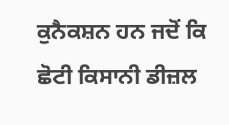ਕੁਨੈਕਸ਼ਨ ਹਨ ਜਦੋਂ ਕਿ ਛੋਟੀ ਕਿਸਾਨੀ ਡੀਜ਼ਲ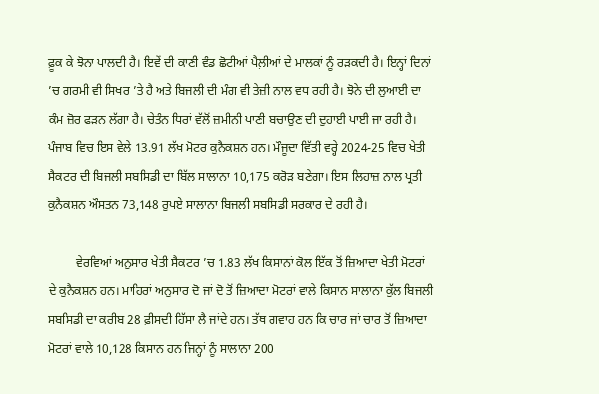ਫ਼ੂਕ ਕੇ ਝੋਨਾ ਪਾਲਦੀ ਹੈ। ਇਵੇਂ ਦੀ ਕਾਣੀ ਵੰਡ ਛੋਟੀਆਂ ਪੈਲ਼ੀਆਂ ਦੇ ਮਾਲਕਾਂ ਨੂੰ ਰੜਕਦੀ ਹੈ। ਇਨ੍ਹਾਂ ਦਿਨਾਂ ’ਚ ਗਰਮੀ ਵੀ ਸਿਖਰ ’ਤੇ ਹੈ ਅਤੇ ਬਿਜਲੀ ਦੀ ਮੰਗ ਵੀ ਤੇਜ਼ੀ ਨਾਲ ਵਧ ਰਹੀ ਹੈ। ਝੋਨੇ ਦੀ ਲੁਆਈ ਦਾ ਕੰਮ ਜ਼ੋਰ ਫੜਨ ਲੱਗਾ ਹੈ। ਚੇਤੰਨ ਧਿਰਾਂ ਵੱਲੋਂ ਜ਼ਮੀਨੀ ਪਾਣੀ ਬਚਾਉਣ ਦੀ ਦੁਹਾਈ ਪਾਈ ਜਾ ਰਹੀ ਹੈ। ਪੰਜਾਬ ਵਿਚ ਇਸ ਵੇਲੇ 13.91 ਲੱਖ ਮੋਟਰ ਕੁਨੈਕਸ਼ਨ ਹਨ। ਮੌਜੂਦਾ ਵਿੱਤੀ ਵਰ੍ਹੇ 2024-25 ਵਿਚ ਖੇਤੀ ਸੈਕਟਰ ਦੀ ਬਿਜਲੀ ਸਬਸਿਡੀ ਦਾ ਬਿੱਲ ਸਾਲਾਨਾ 10,175 ਕਰੋੜ ਬਣੇਗਾ। ਇਸ ਲਿਹਾਜ਼ ਨਾਲ ਪ੍ਰਤੀ ਕੁਨੈਕਸ਼ਨ ਔਸਤਨ 73,148 ਰੁਪਏ ਸਾਲਾਨਾ ਬਿਜਲੀ ਸਬਸਿਡੀ ਸਰਕਾਰ ਦੇ ਰਹੀ ਹੈ।

         ਵੇਰਵਿਆਂ ਅਨੁਸਾਰ ਖੇਤੀ ਸੈਕਟਰ ’ਚ 1.83 ਲੱਖ ਕਿਸਾਨਾਂ ਕੋਲ ਇੱਕ ਤੋਂ ਜ਼ਿਆਦਾ ਖੇਤੀ ਮੋਟਰਾਂ ਦੇ ਕੁਨੈਕਸ਼ਨ ਹਨ। ਮਾਹਿਰਾਂ ਅਨੁਸਾਰ ਦੋ ਜਾਂ ਦੋ ਤੋਂ ਜ਼ਿਆਦਾ ਮੋਟਰਾਂ ਵਾਲੇ ਕਿਸਾਨ ਸਾਲਾਨਾ ਕੁੱਲ ਬਿਜਲੀ ਸਬਸਿਡੀ ਦਾ ਕਰੀਬ 28 ਫ਼ੀਸਦੀ ਹਿੱਸਾ ਲੈ ਜਾਂਦੇ ਹਨ। ਤੱਥ ਗਵਾਹ ਹਨ ਕਿ ਚਾਰ ਜਾਂ ਚਾਰ ਤੋਂ ਜ਼ਿਆਦਾ ਮੋਟਰਾਂ ਵਾਲੇ 10,128 ਕਿਸਾਨ ਹਨ ਜਿਨ੍ਹਾਂ ਨੂੰ ਸਾਲਾਨਾ 200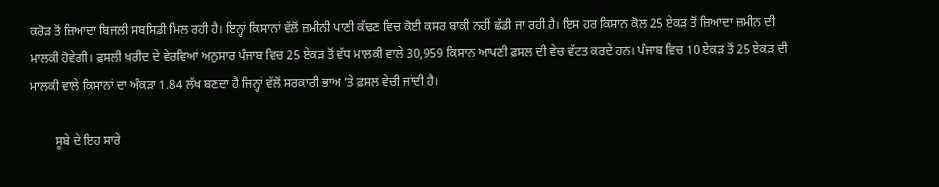ਕਰੋੜ ਤੋਂ ਜ਼ਿਆਦਾ ਬਿਜਲੀ ਸਬਸਿਡੀ ਮਿਲ ਰਹੀ ਹੈ। ਇਨ੍ਹਾਂ ਕਿਸਾਨਾਂ ਵੱਲੋਂ ਜ਼ਮੀਨੀ ਪਾਣੀ ਕੱਢਣ ਵਿਚ ਕੋਈ ਕਸਰ ਬਾਕੀ ਨਹੀਂ ਛੱਡੀ ਜਾ ਰਹੀ ਹੈ। ਇਸ ਹਰ ਕਿਸਾਨ ਕੋਲ 25 ਏਕੜ ਤੋਂ ਜ਼ਿਆਦਾ ਜ਼ਮੀਨ ਦੀ ਮਾਲਕੀ ਹੋਵੇਗੀ। ਫ਼ਸਲੀ ਖ਼ਰੀਦ ਦੇ ਵੇਰਵਿਆਂ ਅਨੁਸਾਰ ਪੰਜਾਬ ਵਿਚ 25 ਏਕੜ ਤੋਂ ਵੱਧ ਮਾਲਕੀ ਵਾਲੇ 30,959 ਕਿਸਾਨ ਆਪਣੀ ਫ਼ਸਲ ਦੀ ਵੇਚ ਵੱਟਤ ਕਰਦੇ ਹਨ। ਪੰਜਾਬ ਵਿਚ 10 ਏਕੜ ਤੋਂ 25 ਏਕੜ ਦੀ ਮਾਲਕੀ ਵਾਲੇ ਕਿਸਾਨਾਂ ਦਾ ਅੰਕੜਾ 1.84 ਲੱਖ ਬਣਦਾ ਹੈ ਜਿਨ੍ਹਾਂ ਵੱਲੋਂ ਸਰਕਾਰੀ ਭਾਅ ’ਤੇ ਫ਼ਸਲ ਵੇਚੀ ਜਾਂਦੀ ਹੈ।

        ਸੂਬੇ ਦੇ ਇਹ ਸਾਰੇ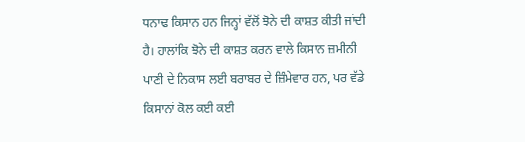ਧਨਾਢ ਕਿਸਾਨ ਹਨ ਜਿਨ੍ਹਾਂ ਵੱਲੋਂ ਝੋਨੇ ਦੀ ਕਾਸ਼ਤ ਕੀਤੀ ਜਾਂਦੀ ਹੈ। ਹਾਲਾਂਕਿ ਝੋਨੇ ਦੀ ਕਾਸ਼ਤ ਕਰਨ ਵਾਲੇ ਕਿਸਾਨ ਜ਼ਮੀਨੀ ਪਾਣੀ ਦੇ ਨਿਕਾਸ ਲਈ ਬਰਾਬਰ ਦੇ ਜ਼ਿੰਮੇਵਾਰ ਹਨ, ਪਰ ਵੱਡੇ ਕਿਸਾਨਾਂ ਕੋਲ ਕਈ ਕਈ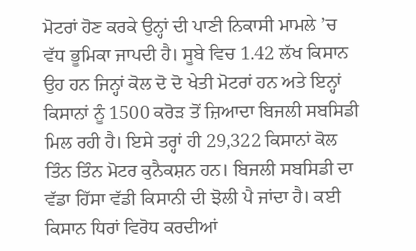ਮੋਟਰਾਂ ਹੋਣ ਕਰਕੇ ਉਨ੍ਹਾਂ ਦੀ ਪਾਣੀ ਨਿਕਾਸੀ ਮਾਮਲੇ ’ਚ ਵੱਧ ਭੂਮਿਕਾ ਜਾਪਦੀ ਹੈ। ਸੂਬੇ ਵਿਚ 1.42 ਲੱਖ ਕਿਸਾਨ ਉਹ ਹਨ ਜਿਨ੍ਹਾਂ ਕੋਲ ਦੋ ਦੋ ਖੇਤੀ ਮੋਟਰਾਂ ਹਨ ਅਤੇ ਇਨ੍ਹਾਂ ਕਿਸਾਨਾਂ ਨੂੰ 1500 ਕਰੋੜ ਤੋਂ ਜ਼ਿਆਦਾ ਬਿਜਲੀ ਸਬਸਿਡੀ ਮਿਲ ਰਹੀ ਹੈ। ਇਸੇ ਤਰ੍ਹਾਂ ਹੀ 29,322 ਕਿਸਾਨਾਂ ਕੋਲ ਤਿੰਨ ਤਿੰਨ ਮੋਟਰ ਕੁਨੈਕਸ਼ਨ ਹਨ। ਬਿਜਲੀ ਸਬਸਿਡੀ ਦਾ ਵੱਡਾ ਹਿੱਸਾ ਵੱਡੀ ਕਿਸਾਨੀ ਦੀ ਝੋਲੀ ਪੈ ਜਾਂਦਾ ਹੈ। ਕਈ ਕਿਸਾਨ ਧਿਰਾਂ ਵਿਰੋਧ ਕਰਦੀਆਂ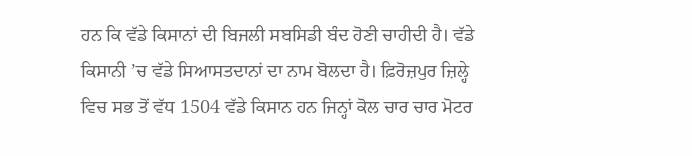ਹਨ ਕਿ ਵੱਡੇ ਕਿਸਾਨਾਂ ਦੀ ਬਿਜਲੀ ਸਬਸਿਡੀ ਬੰਦ ਹੋਣੀ ਚਾਹੀਦੀ ਹੈ। ਵੱਡੇ ਕਿਸਾਨੀ ’ਚ ਵੱਡੇ ਸਿਆਸਤਦਾਨਾਂ ਦਾ ਨਾਮ ਬੋਲਦਾ ਹੈ। ਫ਼ਿਰੋਜ਼ਪੁਰ ਜ਼ਿਲ੍ਹੇ ਵਿਚ ਸਭ ਤੋਂ ਵੱਧ 1504 ਵੱਡੇ ਕਿਸਾਨ ਹਨ ਜਿਨ੍ਹਾਂ ਕੋਲ ਚਾਰ ਚਾਰ ਮੋਟਰ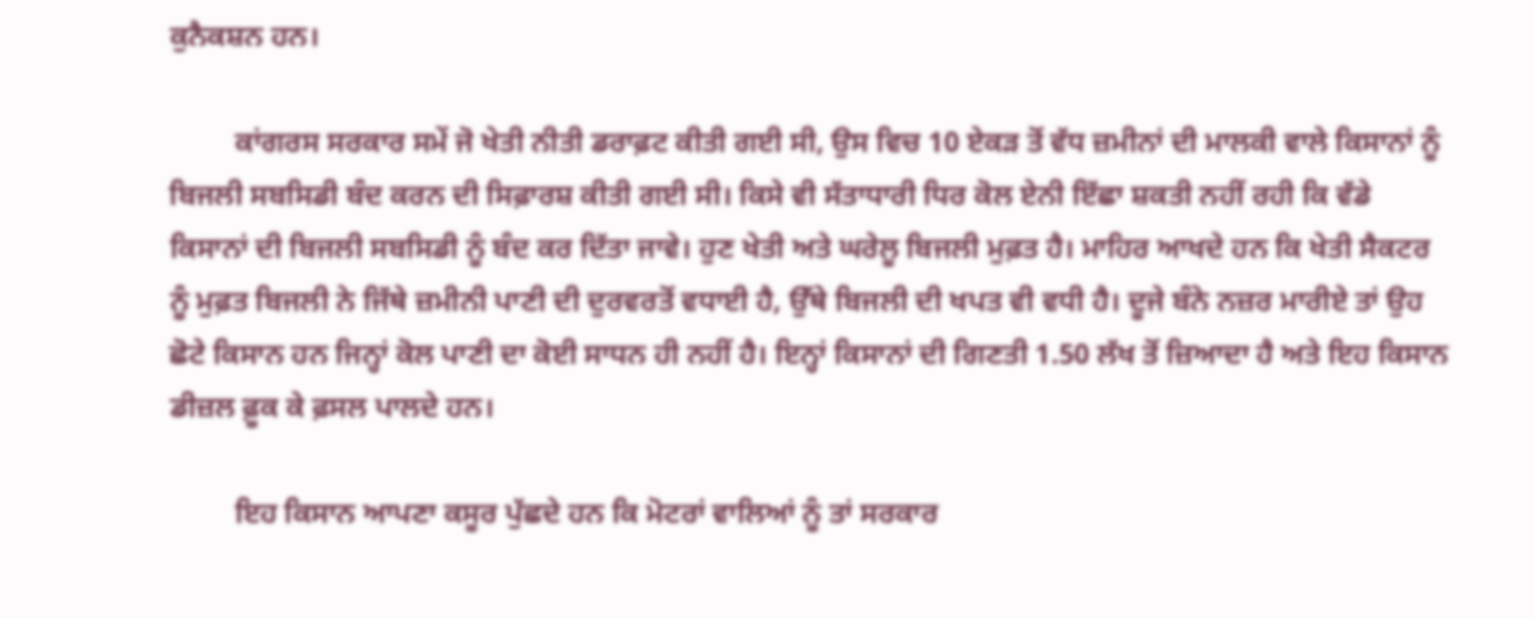ਕੁਨੈਕਸ਼ਨ ਹਨ।

         ਕਾਂਗਰਸ ਸਰਕਾਰ ਸਮੇਂ ਜੋ ਖੇਤੀ ਨੀਤੀ ਡਰਾਫ਼ਟ ਕੀਤੀ ਗਈ ਸੀ, ਉਸ ਵਿਚ 10 ਏਕੜ ਤੋਂ ਵੱਧ ਜ਼ਮੀਨਾਂ ਦੀ ਮਾਲਕੀ ਵਾਲੇ ਕਿਸਾਨਾਂ ਨੂੰ ਬਿਜਲੀ ਸਬਸਿਡੀ ਬੰਦ ਕਰਨ ਦੀ ਸਿਫ਼ਾਰਸ਼ ਕੀਤੀ ਗਈ ਸੀ। ਕਿਸੇ ਵੀ ਸੱਤਾਧਾਰੀ ਧਿਰ ਕੋਲ ਏਨੀ ਇੱਛਾ ਸ਼ਕਤੀ ਨਹੀਂ ਰਹੀ ਕਿ ਵੱਡੇ ਕਿਸਾਨਾਂ ਦੀ ਬਿਜਲੀ ਸਬਸਿਡੀ ਨੂੰ ਬੰਦ ਕਰ ਦਿੱਤਾ ਜਾਵੇ। ਹੁਣ ਖੇਤੀ ਅਤੇ ਘਰੇਲੂ ਬਿਜਲੀ ਮੁਫ਼ਤ ਹੈ। ਮਾਹਿਰ ਆਖਦੇ ਹਨ ਕਿ ਖੇਤੀ ਸੈਕਟਰ ਨੂੰ ਮੁਫ਼ਤ ਬਿਜਲੀ ਨੇ ਜਿੱਥੇ ਜ਼ਮੀਨੀ ਪਾਣੀ ਦੀ ਦੁਰਵਰਤੋਂ ਵਧਾਈ ਹੈ, ਉੱਥੇ ਬਿਜਲੀ ਦੀ ਖਪਤ ਵੀ ਵਧੀ ਹੈ। ਦੂਜੇ ਬੰਨੇ ਨਜ਼ਰ ਮਾਰੀਏ ਤਾਂ ਉਹ ਛੋਟੇ ਕਿਸਾਨ ਹਨ ਜਿਨ੍ਹਾਂ ਕੋਲ ਪਾਣੀ ਦਾ ਕੋਈ ਸਾਧਨ ਹੀ ਨਹੀਂ ਹੈ। ਇਨ੍ਹਾਂ ਕਿਸਾਨਾਂ ਦੀ ਗਿਣਤੀ 1.50 ਲੱਖ ਤੋਂ ਜ਼ਿਆਦਾ ਹੈ ਅਤੇ ਇਹ ਕਿਸਾਨ ਡੀਜ਼ਲ ਫ਼ੂਕ ਕੇ ਫ਼ਸਲ ਪਾਲਦੇ ਹਨ।

         ਇਹ ਕਿਸਾਨ ਆਪਣਾ ਕਸੂਰ ਪੁੱਛਦੇ ਹਨ ਕਿ ਮੋਟਰਾਂ ਵਾਲਿਆਂ ਨੂੰ ਤਾਂ ਸਰਕਾਰ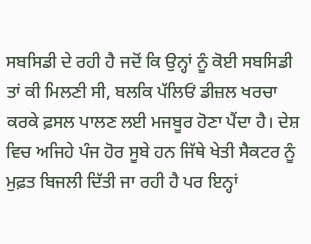ਸਬਸਿਡੀ ਦੇ ਰਹੀ ਹੈ ਜਦੋਂ ਕਿ ਉਨ੍ਹਾਂ ਨੂੰ ਕੋਈ ਸਬਸਿਡੀ ਤਾਂ ਕੀ ਮਿਲਣੀ ਸੀ, ਬਲਕਿ ਪੱਲਿਓਂ ਡੀਜ਼ਲ ਖਰਚਾ ਕਰਕੇ ਫ਼ਸਲ ਪਾਲਣ ਲਈ ਮਜਬੂਰ ਹੋਣਾ ਪੈਂਦਾ ਹੈ। ਦੇਸ਼ ਵਿਚ ਅਜਿਹੇ ਪੰਜ ਹੋਰ ਸੂਬੇ ਹਨ ਜਿੱਥੇ ਖੇਤੀ ਸੈਕਟਰ ਨੂੰ ਮੁਫ਼ਤ ਬਿਜਲੀ ਦਿੱਤੀ ਜਾ ਰਹੀ ਹੈ ਪਰ ਇਨ੍ਹਾਂ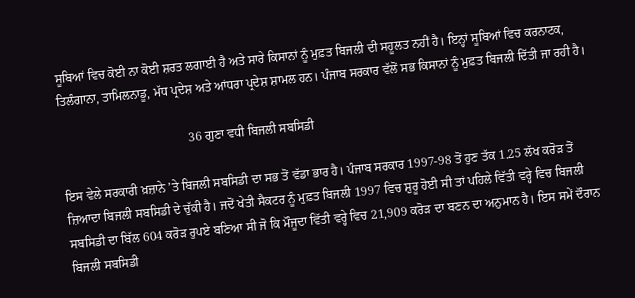ਸੂਬਿਆਂ ਵਿਚ ਕੋਈ ਨਾ ਕੋਈ ਸ਼ਰਤ ਲਗਾਈ ਹੈ ਅਤੇ ਸਾਰੇ ਕਿਸਾਨਾਂ ਨੂੰ ਮੁਫ਼ਤ ਬਿਜਲੀ ਦੀ ਸਹੂਲਤ ਨਹੀਂ ਹੈ। ਇਨ੍ਹਾਂ ਸੂਬਿਆਂ ਵਿਚ ਕਰਨਾਟਕ, ਤਿਲੰਗਾਨਾ, ਤਾਮਿਲਨਾਡੂ, ਮੱਧ ਪ੍ਰਦੇਸ਼ ਅਤੇ ਆਂਧਰਾ ਪ੍ਰਦੇਸ਼ ਸ਼ਾਮਲ ਹਨ। ਪੰਜਾਬ ਸਰਕਾਰ ਵੱਲੋਂ ਸਭ ਕਿਸਾਨਾਂ ਨੂੰ ਮੁਫ਼ਤ ਬਿਜਲੀ ਦਿੱਤੀ ਜਾ ਰਹੀ ਹੈ।

                                         36 ਗੁਣਾ ਵਧੀ ਬਿਜਲੀ ਸਬਸਿਡੀ

ਇਸ ਵੇਲੇ ਸਰਕਾਰੀ ਖ਼ਜ਼ਾਨੇ ’ਤੇ ਬਿਜਲੀ ਸਬਸਿਡੀ ਦਾ ਸਭ ਤੋਂ ਵੱਡਾ ਭਾਰ ਹੈ। ਪੰਜਾਬ ਸਰਕਾਰ 1997-98 ਤੋਂ ਹੁਣ ਤੱਕ 1.25 ਲੱਖ ਕਰੋੜ ਤੋਂ ਜ਼ਿਆਦਾ ਬਿਜਲੀ ਸਬਸਿਡੀ ਦੇ ਚੁੱਕੀ ਹੈ। ਜਦੋਂ ਖੇਤੀ ਸੈਕਟਰ ਨੂੰ ਮੁਫ਼ਤ ਬਿਜਲੀ 1997 ਵਿਚ ਸ਼ੁਰੂ ਹੋਈ ਸੀ ਤਾਂ ਪਹਿਲੇ ਵਿੱਤੀ ਵਰ੍ਹੇ ਵਿਚ ਬਿਜਲੀ ਸਬਸਿਡੀ ਦਾ ਬਿੱਲ 604 ਕਰੋੜ ਰੁਪਏ ਬਣਿਆ ਸੀ ਜੋ ਕਿ ਮੌਜੂਦਾ ਵਿੱਤੀ ਵਰ੍ਹੇ ਵਿਚ 21,909 ਕਰੋੜ ਦਾ ਬਣਨ ਦਾ ਅਨੁਮਾਨ ਹੈ। ਇਸ ਸਮੇਂ ਦੌਰਾਨ ਬਿਜਲੀ ਸਬਸਿਡੀ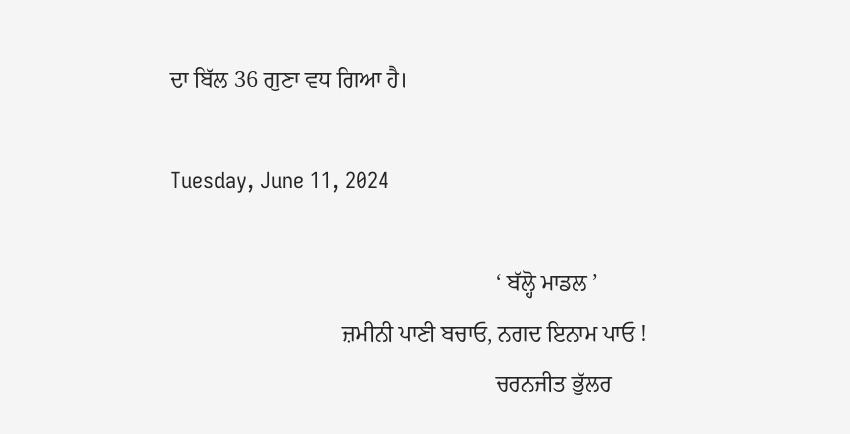ਦਾ ਬਿੱਲ 36 ਗੁਣਾ ਵਧ ਗਿਆ ਹੈ।

Tuesday, June 11, 2024

                                                         ‘ ਬੱਲ੍ਹੋ ਮਾਡਲ ’
                              ਜ਼ਮੀਨੀ ਪਾਣੀ ਬਚਾਓ, ਨਗਦ ਇਨਾਮ ਪਾਓ !
                                                         ਚਰਨਜੀਤ ਭੁੱਲਰ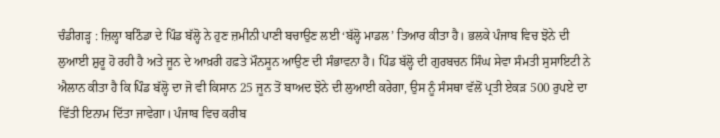ਚੰਡੀਗੜ੍ਹ : ਜ਼ਿਲ੍ਹਾ ਬਠਿੰਡਾ ਦੇ ਪਿੰਡ ਬੱਲ੍ਹੋ ਨੇ ਹੁਣ ਜ਼ਮੀਨੀ ਪਾਣੀ ਬਚਾਉਣ ਲਈ ‘ਬੱਲ੍ਹੋ ਮਾਡਲ’ ਤਿਆਰ ਕੀਤਾ ਹੈ। ਭਲਕੇ ਪੰਜਾਬ ਵਿਚ ਝੋਨੇ ਦੀ ਲੁਆਈ ਸ਼ੁਰੂ ਹੋ ਰਹੀ ਹੈ ਅਤੇ ਜੂਨ ਦੇ ਆਖ਼ਰੀ ਹਫ਼ਤੇ ਮੌਨਸੂਨ ਆਉਣ ਦੀ ਸੰਭਾਵਨਾ ਹੈ। ਪਿੰਡ ਬੱਲ੍ਹੋ ਦੀ ਗੁਰਬਚਨ ਸਿੰਘ ਸੇਵਾ ਸੰਮਤੀ ਸੁਸਾਇਟੀ ਨੇ ਐਲਾਨ ਕੀਤਾ ਹੈ ਕਿ ਪਿੰਡ ਬੱਲ੍ਹੋ ਦਾ ਜੋ ਵੀ ਕਿਸਾਨ 25 ਜੂਨ ਤੋਂ ਬਾਅਦ ਝੋਨੇ ਦੀ ਲੁਆਈ ਕਰੇਗਾ, ਉਸ ਨੂੰ ਸੰਸਥਾ ਵੱਲੋਂ ਪ੍ਰਤੀ ਏਕੜ 500 ਰੁਪਏ ਦਾ ਵਿੱਤੀ ਇਨਾਮ ਦਿੱਤਾ ਜਾਵੇਗਾ। ਪੰਜਾਬ ਵਿਚ ਕਰੀਬ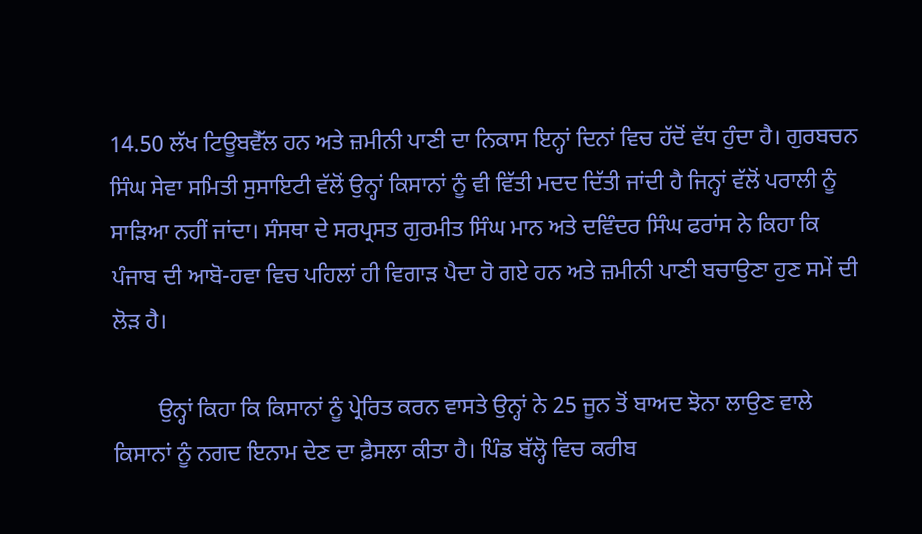14.50 ਲੱਖ ਟਿਊਬਵੈੱਲ ਹਨ ਅਤੇ ਜ਼ਮੀਨੀ ਪਾਣੀ ਦਾ ਨਿਕਾਸ ਇਨ੍ਹਾਂ ਦਿਨਾਂ ਵਿਚ ਹੱਦੋਂ ਵੱਧ ਹੁੰਦਾ ਹੈ। ਗੁਰਬਚਨ ਸਿੰਘ ਸੇਵਾ ਸਮਿਤੀ ਸੁਸਾਇਟੀ ਵੱਲੋਂ ਉਨ੍ਹਾਂ ਕਿਸਾਨਾਂ ਨੂੰ ਵੀ ਵਿੱਤੀ ਮਦਦ ਦਿੱਤੀ ਜਾਂਦੀ ਹੈ ਜਿਨ੍ਹਾਂ ਵੱਲੋਂ ਪਰਾਲੀ ਨੂੰ ਸਾੜਿਆ ਨਹੀਂ ਜਾਂਦਾ। ਸੰਸਥਾ ਦੇ ਸਰਪ੍ਰਸਤ ਗੁਰਮੀਤ ਸਿੰਘ ਮਾਨ ਅਤੇ ਦਵਿੰਦਰ ਸਿੰਘ ਫਰਾਂਸ ਨੇ ਕਿਹਾ ਕਿ ਪੰਜਾਬ ਦੀ ਆਬੋ-ਹਵਾ ਵਿਚ ਪਹਿਲਾਂ ਹੀ ਵਿਗਾੜ ਪੈਦਾ ਹੋ ਗਏ ਹਨ ਅਤੇ ਜ਼ਮੀਨੀ ਪਾਣੀ ਬਚਾਉਣਾ ਹੁਣ ਸਮੇਂ ਦੀ ਲੋੜ ਹੈ।

        ਉਨ੍ਹਾਂ ਕਿਹਾ ਕਿ ਕਿਸਾਨਾਂ ਨੂੰ ਪ੍ਰੇਰਿਤ ਕਰਨ ਵਾਸਤੇ ਉਨ੍ਹਾਂ ਨੇ 25 ਜੂਨ ਤੋਂ ਬਾਅਦ ਝੋਨਾ ਲਾਉਣ ਵਾਲੇ ਕਿਸਾਨਾਂ ਨੂੰ ਨਗਦ ਇਨਾਮ ਦੇਣ ਦਾ ਫ਼ੈਸਲਾ ਕੀਤਾ ਹੈ। ਪਿੰਡ ਬੱਲ੍ਹੋ ਵਿਚ ਕਰੀਬ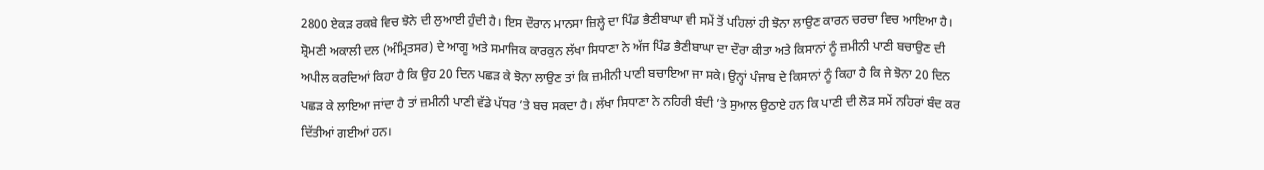2800 ਏਕੜ ਰਕਬੇ ਵਿਚ ਝੋਨੇ ਦੀ ਲੁਆਈ ਹੁੰਦੀ ਹੈ। ਇਸ ਦੌਰਾਨ ਮਾਨਸਾ ਜ਼ਿਲ੍ਹੇ ਦਾ ਪਿੰਡ ਭੈਣੀਬਾਘਾ ਵੀ ਸਮੇਂ ਤੋਂ ਪਹਿਲਾਂ ਹੀ ਝੋਨਾ ਲਾਉਣ ਕਾਰਨ ਚਰਚਾ ਵਿਚ ਆਇਆ ਹੈ। ਸ਼੍ਰੋਮਣੀ ਅਕਾਲੀ ਦਲ (ਅੰਮ੍ਰਿਤਸਰ) ਦੇ ਆਗੂ ਅਤੇ ਸਮਾਜਿਕ ਕਾਰਕੁਨ ਲੱਖਾ ਸਿਧਾਣਾ ਨੇ ਅੱਜ ਪਿੰਡ ਭੈਣੀਬਾਘਾ ਦਾ ਦੌਰਾ ਕੀਤਾ ਅਤੇ ਕਿਸਾਨਾਂ ਨੂੰ ਜ਼ਮੀਨੀ ਪਾਣੀ ਬਚਾਉਣ ਦੀ ਅਪੀਲ ਕਰਦਿਆਂ ਕਿਹਾ ਹੈ ਕਿ ਉਹ 20 ਦਿਨ ਪਛੜ ਕੇ ਝੋਨਾ ਲਾਉਣ ਤਾਂ ਕਿ ਜ਼ਮੀਨੀ ਪਾਣੀ ਬਚਾਇਆ ਜਾ ਸਕੇ। ਉਨ੍ਹਾਂ ਪੰਜਾਬ ਦੇ ਕਿਸਾਨਾਂ ਨੂੰ ਕਿਹਾ ਹੈ ਕਿ ਜੇ ਝੋਨਾ 20 ਦਿਨ ਪਛੜ ਕੇ ਲਾਇਆ ਜਾਂਦਾ ਹੈ ਤਾਂ ਜ਼ਮੀਨੀ ਪਾਣੀ ਵੱਡੇ ਪੱਧਰ ’ਤੇ ਬਚ ਸਕਦਾ ਹੈ। ਲੱਖਾ ਸਿਧਾਣਾ ਨੇ ਨਹਿਰੀ ਬੰਦੀ ’ਤੇ ਸੁਆਲ ਉਠਾਏ ਹਨ ਕਿ ਪਾਣੀ ਦੀ ਲੋੜ ਸਮੇਂ ਨਹਿਰਾਂ ਬੰਦ ਕਰ ਦਿੱਤੀਆਂ ਗਈਆਂ ਹਨ।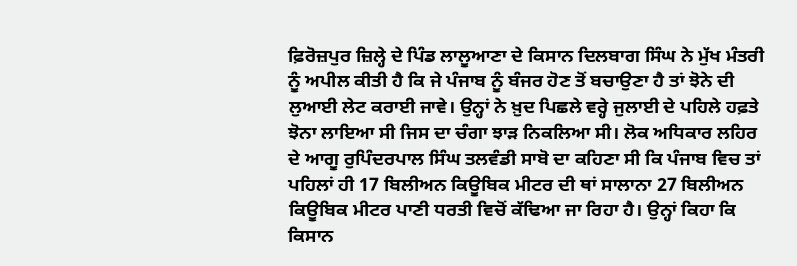ਫ਼ਿਰੋਜ਼ਪੁਰ ਜ਼ਿਲ੍ਹੇ ਦੇ ਪਿੰਡ ਲਾਲੂਆਣਾ ਦੇ ਕਿਸਾਨ ਦਿਲਬਾਗ ਸਿੰਘ ਨੇ ਮੁੱਖ ਮੰਤਰੀ ਨੂੰ ਅਪੀਲ ਕੀਤੀ ਹੈ ਕਿ ਜੇ ਪੰਜਾਬ ਨੂੰ ਬੰਜਰ ਹੋਣ ਤੋਂ ਬਚਾਉਣਾ ਹੈ ਤਾਂ ਝੋਨੇ ਦੀ ਲੁਆਈ ਲੇਟ ਕਰਾਈ ਜਾਵੇ। ਉਨ੍ਹਾਂ ਨੇ ਖ਼ੁਦ ਪਿਛਲੇ ਵਰ੍ਹੇ ਜੁਲਾਈ ਦੇ ਪਹਿਲੇ ਹਫ਼ਤੇ ਝੋਨਾ ਲਾਇਆ ਸੀ ਜਿਸ ਦਾ ਚੰਗਾ ਝਾੜ ਨਿਕਲਿਆ ਸੀ। ਲੋਕ ਅਧਿਕਾਰ ਲਹਿਰ ਦੇ ਆਗੂ ਰੁਪਿੰਦਰਪਾਲ ਸਿੰਘ ਤਲਵੰਡੀ ਸਾਬੋ ਦਾ ਕਹਿਣਾ ਸੀ ਕਿ ਪੰਜਾਬ ਵਿਚ ਤਾਂ ਪਹਿਲਾਂ ਹੀ 17 ਬਿਲੀਅਨ ਕਿਊਬਿਕ ਮੀਟਰ ਦੀ ਥਾਂ ਸਾਲਾਨਾ 27 ਬਿਲੀਅਨ ਕਿਊਬਿਕ ਮੀਟਰ ਪਾਣੀ ਧਰਤੀ ਵਿਚੋਂ ਕੱਢਿਆ ਜਾ ਰਿਹਾ ਹੈ। ਉਨ੍ਹਾਂ ਕਿਹਾ ਕਿ ਕਿਸਾਨ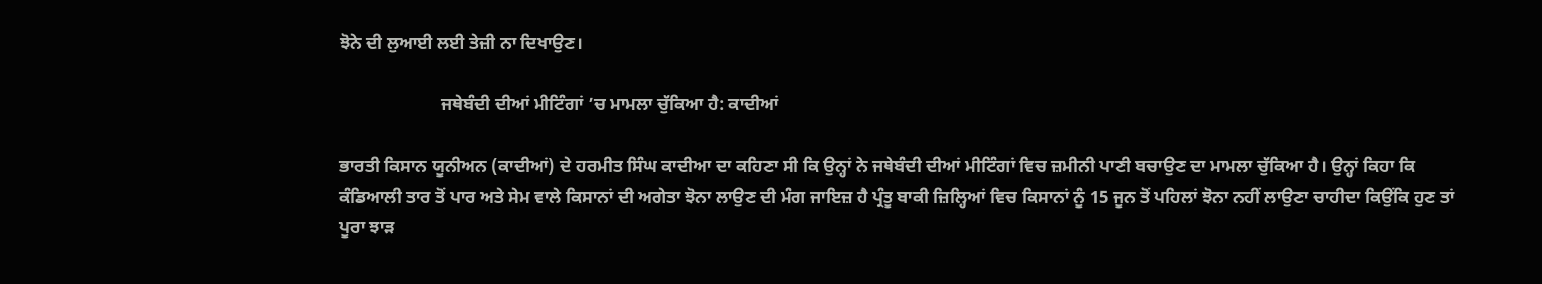ਝੋਨੇ ਦੀ ਲੁਆਈ ਲਈ ਤੇਜ਼ੀ ਨਾ ਦਿਖਾਉਣ।

                       ਜਥੇਬੰਦੀ ਦੀਆਂ ਮੀਟਿੰਗਾਂ ’ਚ ਮਾਮਲਾ ਚੁੱਕਿਆ ਹੈ: ਕਾਦੀਆਂ

ਭਾਰਤੀ ਕਿਸਾਨ ਯੂਨੀਅਨ (ਕਾਦੀਆਂ) ਦੇ ਹਰਮੀਤ ਸਿੰਘ ਕਾਦੀਆ ਦਾ ਕਹਿਣਾ ਸੀ ਕਿ ਉਨ੍ਹਾਂ ਨੇ ਜਥੇਬੰਦੀ ਦੀਆਂ ਮੀਟਿੰਗਾਂ ਵਿਚ ਜ਼ਮੀਨੀ ਪਾਣੀ ਬਚਾਉਣ ਦਾ ਮਾਮਲਾ ਚੁੱਕਿਆ ਹੈ। ਉਨ੍ਹਾਂ ਕਿਹਾ ਕਿ ਕੰਡਿਆਲੀ ਤਾਰ ਤੋਂ ਪਾਰ ਅਤੇ ਸੇਮ ਵਾਲੇ ਕਿਸਾਨਾਂ ਦੀ ਅਗੇਤਾ ਝੋਨਾ ਲਾਉਣ ਦੀ ਮੰਗ ਜਾਇਜ਼ ਹੈ ਪ੍ਰੰਤੂ ਬਾਕੀ ਜ਼ਿਲ੍ਹਿਆਂ ਵਿਚ ਕਿਸਾਨਾਂ ਨੂੰ 15 ਜੂਨ ਤੋਂ ਪਹਿਲਾਂ ਝੋਨਾ ਨਹੀਂ ਲਾਉਣਾ ਚਾਹੀਦਾ ਕਿਉਂਕਿ ਹੁਣ ਤਾਂ ਪੂਰਾ ਝਾੜ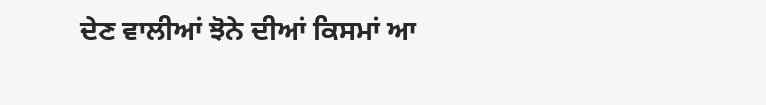ਦੇਣ ਵਾਲੀਆਂ ਝੋਨੇ ਦੀਆਂ ਕਿਸਮਾਂ ਆ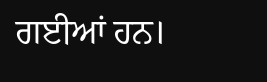ਗਈਆਂ ਹਨ।